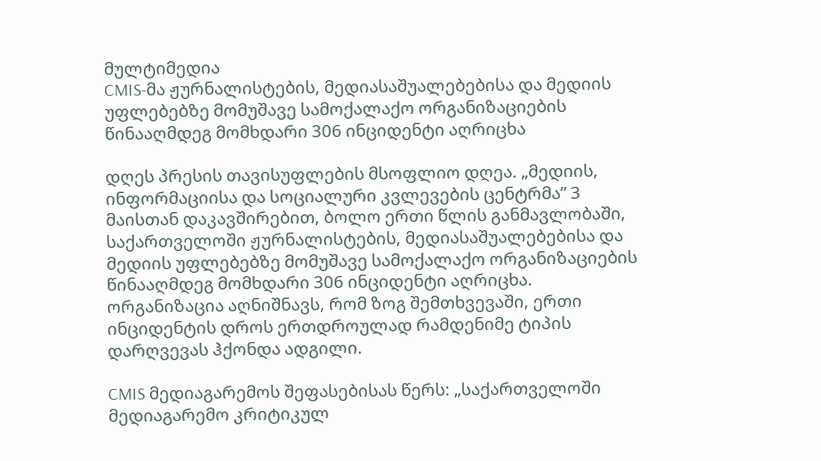მულტიმედია
CMIS-მა ჟურნალისტების, მედიასაშუალებებისა და მედიის უფლებებზე მომუშავე სამოქალაქო ორგანიზაციების წინააღმდეგ მომხდარი 306 ინციდენტი აღრიცხა

დღეს პრესის თავისუფლების მსოფლიო დღეა. „მედიის, ინფორმაციისა და სოციალური კვლევების ცენტრმა” 3 მაისთან დაკავშირებით, ბოლო ერთი წლის განმავლობაში, საქართველოში ჟურნალისტების, მედიასაშუალებებისა და მედიის უფლებებზე მომუშავე სამოქალაქო ორგანიზაციების წინააღმდეგ მომხდარი 306 ინციდენტი აღრიცხა. ორგანიზაცია აღნიშნავს, რომ ზოგ შემთხვევაში, ერთი ინციდენტის დროს ერთდროულად რამდენიმე ტიპის დარღვევას ჰქონდა ადგილი.

CMIS მედიაგარემოს შეფასებისას წერს: „საქართველოში მედიაგარემო კრიტიკულ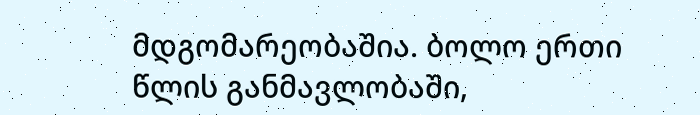მდგომარეობაშია. ბოლო ერთი წლის განმავლობაში,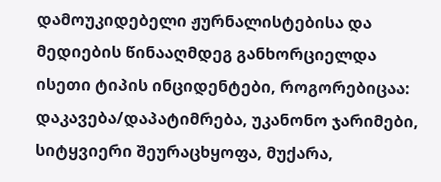დამოუკიდებელი ჟურნალისტებისა და მედიების წინააღმდეგ განხორციელდა ისეთი ტიპის ინციდენტები, როგორებიცაა: დაკავება/დაპატიმრება, უკანონო ჯარიმები, სიტყვიერი შეურაცხყოფა, მუქარა,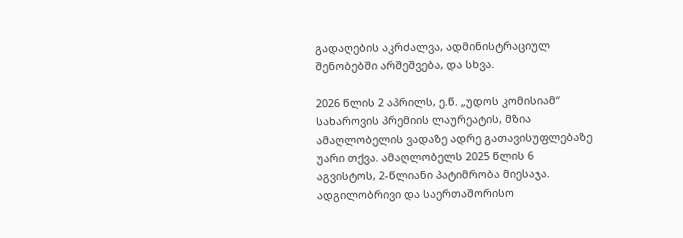გადაღების აკრძალვა, ადმინისტრაციულ შენობებში არშეშვება, და სხვა.

2026 წლის 2 აპრილს, ე.წ. „უდოს კომისიამ“ სახაროვის პრემიის ლაურეატის, მზია ამაღლობელის ვადაზე ადრე გათავისუფლებაზე უარი თქვა. ამაღლობელს 2025 წლის 6 აგვისტოს, 2-წლიანი პატიმრობა მიესაჯა. ადგილობრივი და საერთაშორისო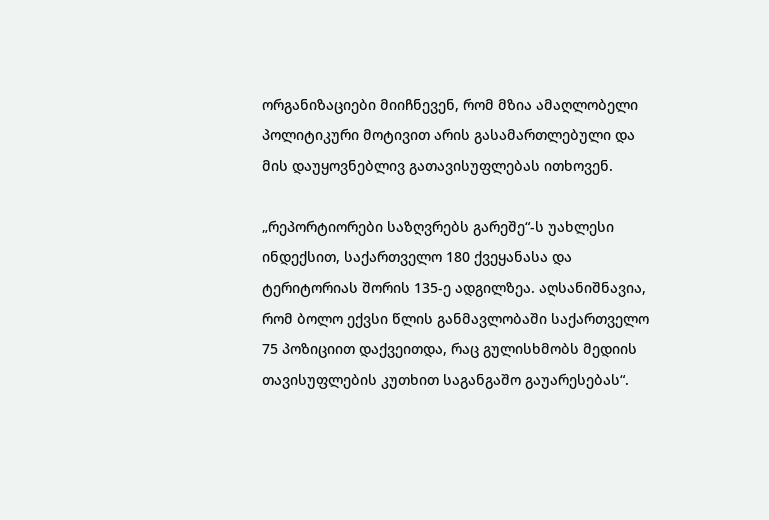ორგანიზაციები მიიჩნევენ, რომ მზია ამაღლობელი პოლიტიკური მოტივით არის გასამართლებული და მის დაუყოვნებლივ გათავისუფლებას ითხოვენ.

„რეპორტიორები საზღვრებს გარეშე“-ს უახლესი ინდექსით, საქართველო 180 ქვეყანასა და ტერიტორიას შორის 135-ე ადგილზეა. აღსანიშნავია, რომ ბოლო ექვსი წლის განმავლობაში საქართველო 75 პოზიციით დაქვეითდა, რაც გულისხმობს მედიის თავისუფლების კუთხით საგანგაშო გაუარესებას“.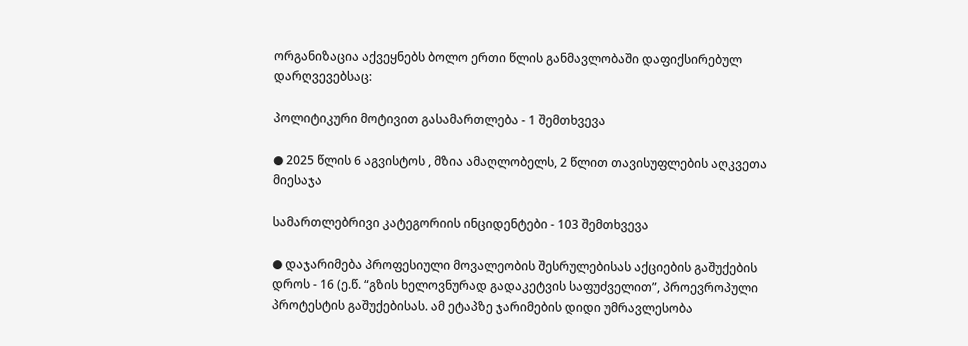ორგანიზაცია აქვეყნებს ბოლო ერთი წლის განმავლობაში დაფიქსირებულ დარღვევებსაც:

პოლიტიკური მოტივით გასამართლება - 1 შემთხვევა

● 2025 წლის 6 აგვისტოს , მზია ამაღლობელს, 2 წლით თავისუფლების აღკვეთა მიესაჯა

სამართლებრივი კატეგორიის ინციდენტები - 103 შემთხვევა

● დაჯარიმება პროფესიული მოვალეობის შესრულებისას აქციების გაშუქების დროს - 16 (ე.წ. “გზის ხელოვნურად გადაკეტვის საფუძველით”, პროევროპული პროტესტის გაშუქებისას. ამ ეტაპზე ჯარიმების დიდი უმრავლესობა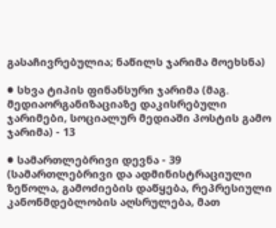გასაჩივრებულია; ნაწილს ჯარიმა მოეხსნა)

● სხვა ტიპის ფინანსური ჯარიმა (მაგ. მედიაორგანიზაციაზე დაკისრებული ჯარიმები, სოციალურ მედიაში პოსტის გამო ჯარიმა) - 13

● სამართლებრივი დევნა - 39 (სამართლებრივი და ადმინისტრაციული ზეწოლა, გამოძიების დაწყება, რეპრესიული კანონმდებლობის აღსრულება, მათ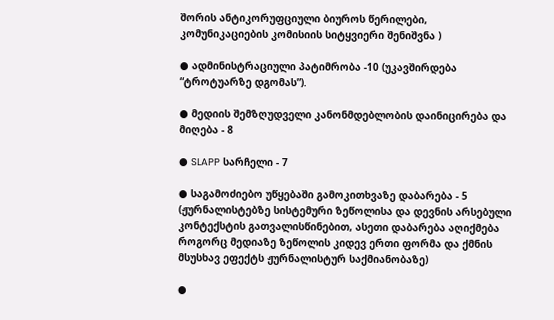შორის ანტიკორუფციული ბიუროს წერილები, კომუნიკაციების კომისიის სიტყვიერი შენიშვნა )

● ადმინისტრაციული პატიმრობა -10 (უკავშირდება “ტროტუარზე დგომას”).

● მედიის შემზღუდველი კანონმდებლობის დაინიცირება და მიღება - 8

● SLAPP სარჩელი - 7

● საგამოძიებო უწყებაში გამოკითხვაზე დაბარება - 5 (ჟურნალისტებზე სისტემური ზეწოლისა და დევნის არსებული კონტექსტის გათვალისწინებით, ასეთი დაბარება აღიქმება როგორც მედიაზე ზეწოლის კიდევ ერთი ფორმა და ქმნის მსუსხავ ეფექტს ჟურნალისტურ საქმიანობაზე)

●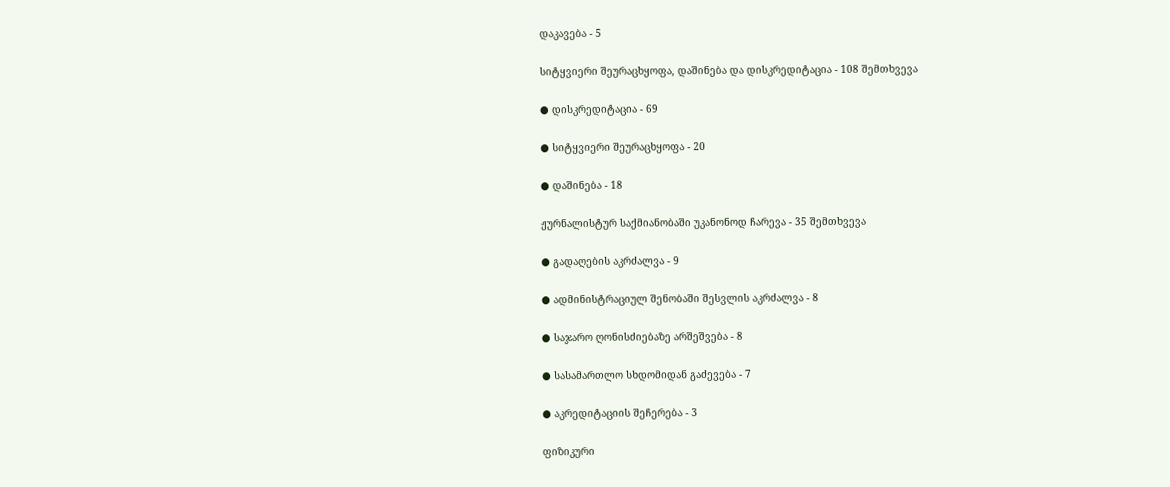დაკავება - 5

სიტყვიერი შეურაცხყოფა, დაშინება და დისკრედიტაცია - 108 შემთხვევა

● დისკრედიტაცია - 69

● სიტყვიერი შეურაცხყოფა - 20

● დაშინება - 18

ჟურნალისტურ საქმიანობაში უკანონოდ ჩარევა - 35 შემთხვევა

● გადაღების აკრძალვა - 9

● ადმინისტრაციულ შენობაში შესვლის აკრძალვა - 8

● საჯარო ღონისძიებაზე არშეშვება - 8

● სასამართლო სხდომიდან გაძევება - 7

● აკრედიტაციის შეჩერება - 3

ფიზიკური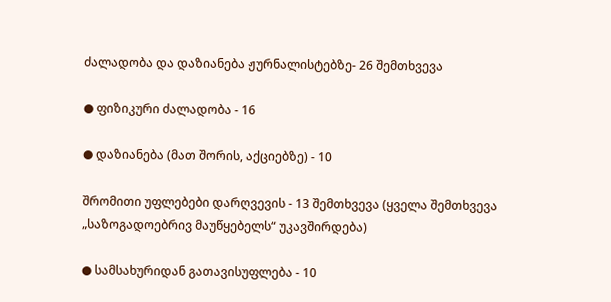ძალადობა და დაზიანება ჟურნალისტებზე- 26 შემთხვევა

● ფიზიკური ძალადობა - 16

● დაზიანება (მათ შორის, აქციებზე) - 10

შრომითი უფლებები დარღვევის - 13 შემთხვევა (ყველა შემთხვევა „საზოგადოებრივ მაუწყებელს“ უკავშირდება)

● სამსახურიდან გათავისუფლება - 10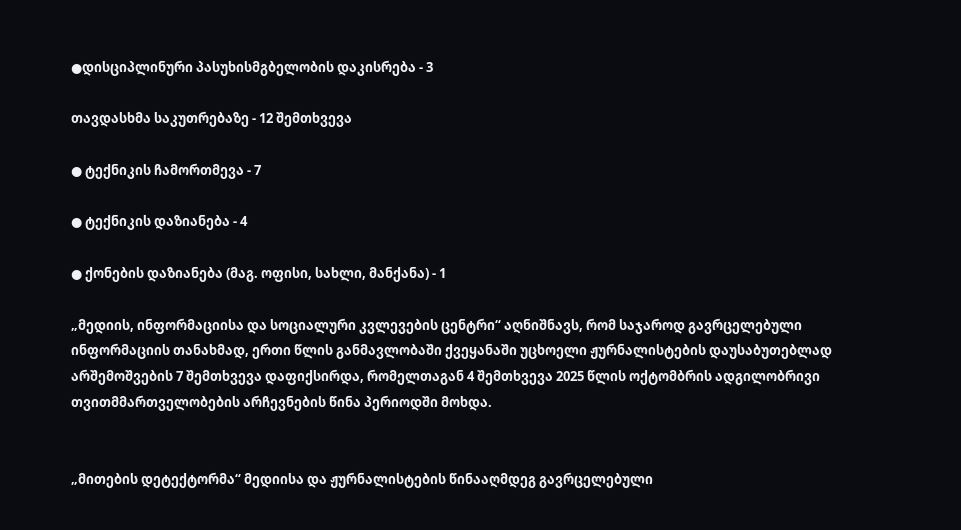●დისციპლინური პასუხისმგბელობის დაკისრება - 3

თავდასხმა საკუთრებაზე - 12 შემთხვევა

● ტექნიკის ჩამორთმევა - 7

● ტექნიკის დაზიანება - 4

● ქონების დაზიანება (მაგ. ოფისი, სახლი, მანქანა) - 1

„მედიის, ინფორმაციისა და სოციალური კვლევების ცენტრი“ აღნიშნავს, რომ საჯაროდ გავრცელებული ინფორმაციის თანახმად, ერთი წლის განმავლობაში ქვეყანაში უცხოელი ჟურნალისტების დაუსაბუთებლად არშემოშვების 7 შემთხვევა დაფიქსირდა, რომელთაგან 4 შემთხვევა 2025 წლის ოქტომბრის ადგილობრივი თვითმმართველობების არჩევნების წინა პერიოდში მოხდა.


„მითების დეტექტორმა“ მედიისა და ჟურნალისტების წინააღმდეგ გავრცელებული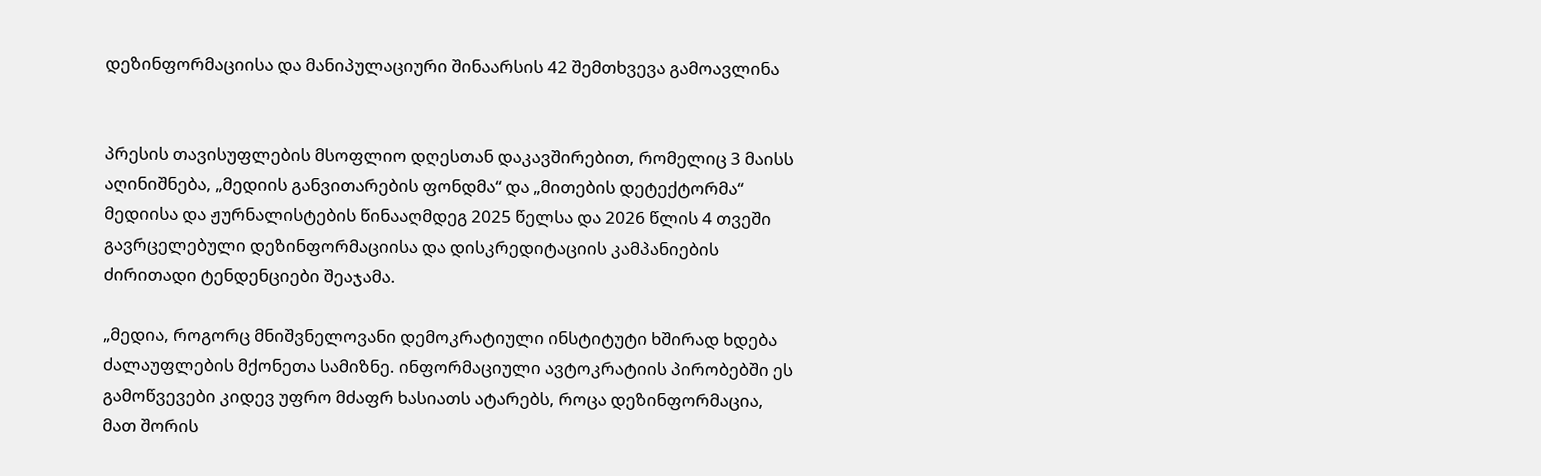დეზინფორმაციისა და მანიპულაციური შინაარსის 42 შემთხვევა გამოავლინა


პრესის თავისუფლების მსოფლიო დღესთან დაკავშირებით, რომელიც 3 მაისს აღინიშნება, „მედიის განვითარების ფონდმა“ და „მითების დეტექტორმა“ მედიისა და ჟურნალისტების წინააღმდეგ 2025 წელსა და 2026 წლის 4 თვეში გავრცელებული დეზინფორმაციისა და დისკრედიტაციის კამპანიების ძირითადი ტენდენციები შეაჯამა.

„მედია, როგორც მნიშვნელოვანი დემოკრატიული ინსტიტუტი ხშირად ხდება ძალაუფლების მქონეთა სამიზნე. ინფორმაციული ავტოკრატიის პირობებში ეს გამოწვევები კიდევ უფრო მძაფრ ხასიათს ატარებს, როცა დეზინფორმაცია, მათ შორის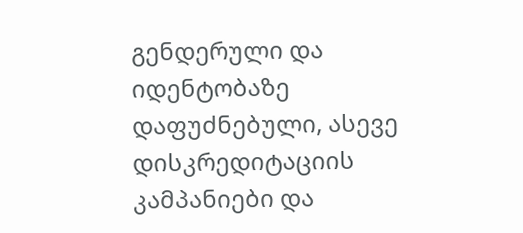გენდერული და იდენტობაზე დაფუძნებული, ასევე დისკრედიტაციის კამპანიები და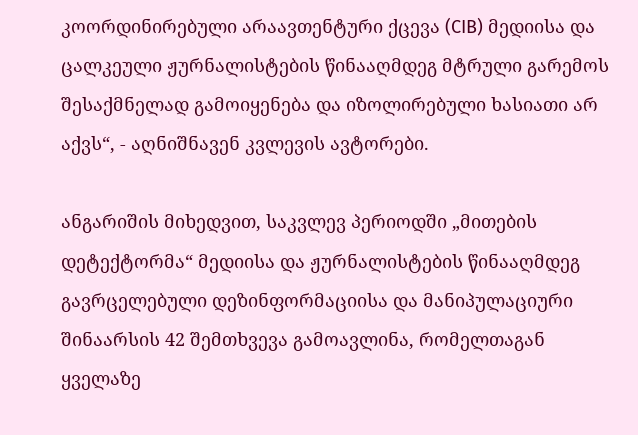კოორდინირებული არაავთენტური ქცევა (CIB) მედიისა და ცალკეული ჟურნალისტების წინააღმდეგ მტრული გარემოს შესაქმნელად გამოიყენება და იზოლირებული ხასიათი არ აქვს“, - აღნიშნავენ კვლევის ავტორები.

ანგარიშის მიხედვით, საკვლევ პერიოდში „მითების დეტექტორმა“ მედიისა და ჟურნალისტების წინააღმდეგ გავრცელებული დეზინფორმაციისა და მანიპულაციური შინაარსის 42 შემთხვევა გამოავლინა, რომელთაგან ყველაზე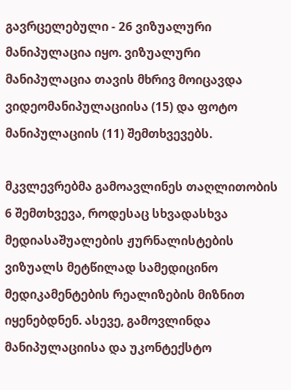გავრცელებული - 26 ვიზუალური მანიპულაცია იყო. ვიზუალური მანიპულაცია თავის მხრივ მოიცავდა ვიდეომანიპულაციისა (15) და ფოტო მანიპულაციის (11) შემთხვევებს.

მკვლევრებმა გამოავლინეს თაღლითობის 6 შემთხვევა, როდესაც სხვადასხვა მედიასაშუალების ჟურნალისტების ვიზუალს მეტწილად სამედიცინო მედიკამენტების რეალიზების მიზნით იყენებდნენ. ასევე, გამოვლინდა მანიპულაციისა და უკონტექსტო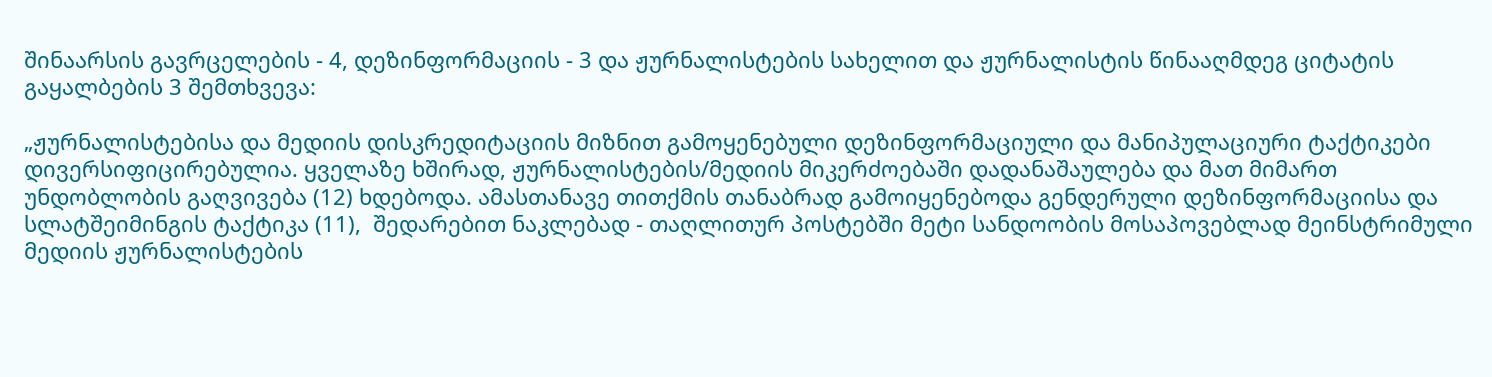შინაარსის გავრცელების - 4, დეზინფორმაციის - 3 და ჟურნალისტების სახელით და ჟურნალისტის წინააღმდეგ ციტატის გაყალბების 3 შემთხვევა:

„ჟურნალისტებისა და მედიის დისკრედიტაციის მიზნით გამოყენებული დეზინფორმაციული და მანიპულაციური ტაქტიკები დივერსიფიცირებულია. ყველაზე ხშირად, ჟურნალისტების/მედიის მიკერძოებაში დადანაშაულება და მათ მიმართ უნდობლობის გაღვივება (12) ხდებოდა. ამასთანავე თითქმის თანაბრად გამოიყენებოდა გენდერული დეზინფორმაციისა და სლატშეიმინგის ტაქტიკა (11),  შედარებით ნაკლებად - თაღლითურ პოსტებში მეტი სანდოობის მოსაპოვებლად მეინსტრიმული მედიის ჟურნალისტების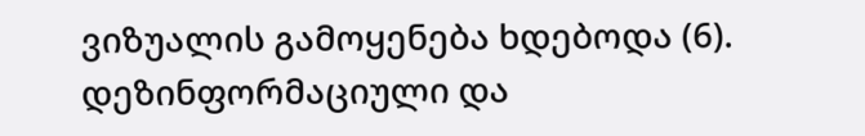ვიზუალის გამოყენება ხდებოდა (6). დეზინფორმაციული და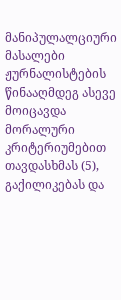მანიპულალციური მასალები ჟურნალისტების წინააღმდეგ ასევე მოიცავდა მორალური კრიტერიუმებით თავდასხმას (5), გაქილიკებას და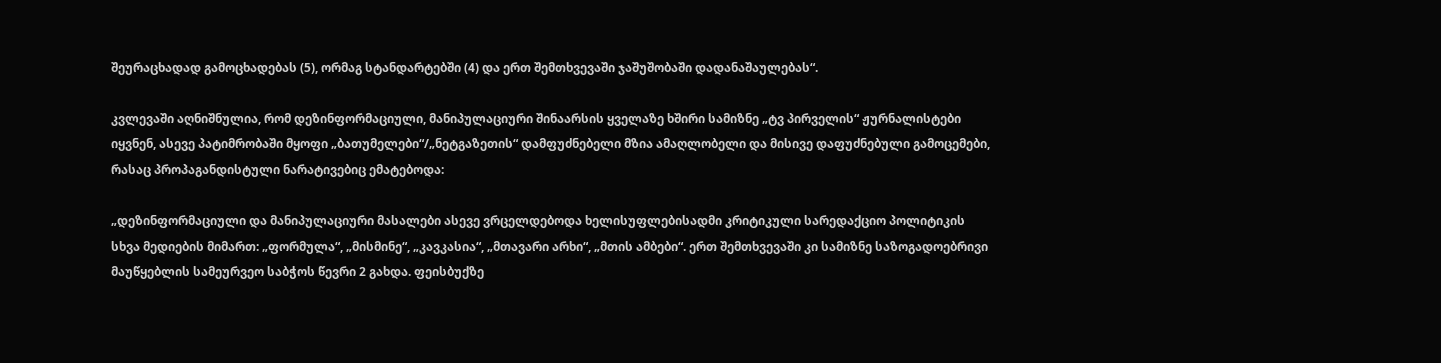შეურაცხადად გამოცხადებას (5), ორმაგ სტანდარტებში (4) და ერთ შემთხვევაში ჯაშუშობაში დადანაშაულებას“.

კვლევაში აღნიშნულია, რომ დეზინფორმაციული, მანიპულაციური შინაარსის ყველაზე ხშირი სამიზნე „ტვ პირველის“ ჟურნალისტები იყვნენ, ასევე პატიმრობაში მყოფი „ბათუმელები“/„ნეტგაზეთის“ დამფუძნებელი მზია ამაღლობელი და მისივე დაფუძნებული გამოცემები, რასაც პროპაგანდისტული ნარატივებიც ემატებოდა:

„დეზინფორმაციული და მანიპულაციური მასალები ასევე ვრცელდებოდა ხელისუფლებისადმი კრიტიკული სარედაქციო პოლიტიკის სხვა მედიების მიმართ: „ფორმულა“, „მისმინე“, „კავკასია“, „მთავარი არხი“, „მთის ამბები“. ერთ შემთხვევაში კი სამიზნე საზოგადოებრივი მაუწყებლის სამეურვეო საბჭოს წევრი 2 გახდა. ფეისბუქზე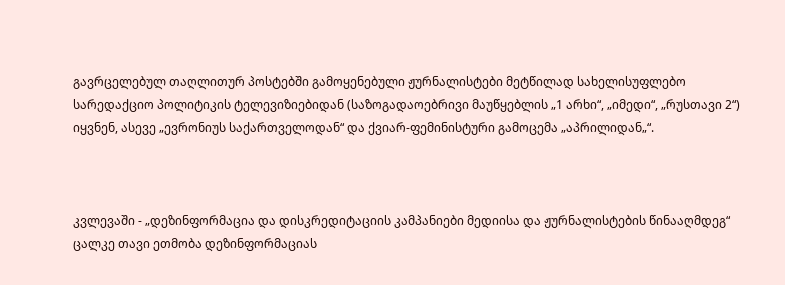გავრცელებულ თაღლითურ პოსტებში გამოყენებული ჟურნალისტები მეტწილად სახელისუფლებო სარედაქციო პოლიტიკის ტელევიზიებიდან (საზოგადაოებრივი მაუწყებლის „1 არხი“, „იმედი“, „რუსთავი 2“) იყვნენ, ასევე „ევრონიუს საქართველოდან“ და ქვიარ-ფემინისტური გამოცემა „აპრილიდან„“.



კვლევაში - „დეზინფორმაცია და დისკრედიტაციის კამპანიები მედიისა და ჟურნალისტების წინააღმდეგ“ ცალკე თავი ეთმობა დეზინფორმაციას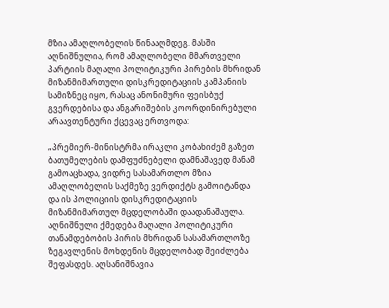მზია ამაღლობელის წინააღმდეგ. მასში აღნიშნულია, რომ ამაღლობელი მმართველი პარტიის მაღალი პოლიტიკური პირების მხრიდან მიზანმიმართული დისკრედიტაციის კამპანიის სამიზნეც იყო, რასაც ანონიმური ფეისბუქ გვერდებისა და ანგარიშების კოორდინირებული არაავთენტური ქცევაც ერთვოდა:

„პრემიერ-მინისტრმა ირაკლი კობახიძემ გაზეთ ბათუმელების დამფუძნებელი დამნაშავედ მანამ გამოაცხადა, ვიდრე სასამართლო მზია ამაღლობელის საქმეზე ვერდიქტს გამოიტანდა და ის პოლიციის დისკრედიტაციის მიზანმიმართულ მცდელობაში დაადანაშაულა. აღნიშნული ქმედება მაღალი პოლიტიკური თანამდებობის პირის მხრიდან სასამართლოზე ზეგავლენის მოხდენის მცდელობად შეიძლება შეფასდეს. აღსანიშნავია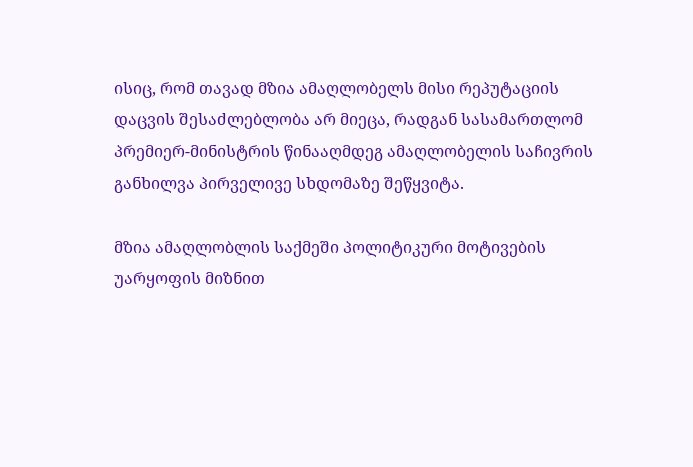ისიც, რომ თავად მზია ამაღლობელს მისი რეპუტაციის დაცვის შესაძლებლობა არ მიეცა, რადგან სასამართლომ პრემიერ-მინისტრის წინააღმდეგ ამაღლობელის საჩივრის განხილვა პირველივე სხდომაზე შეწყვიტა.

მზია ამაღლობლის საქმეში პოლიტიკური მოტივების უარყოფის მიზნით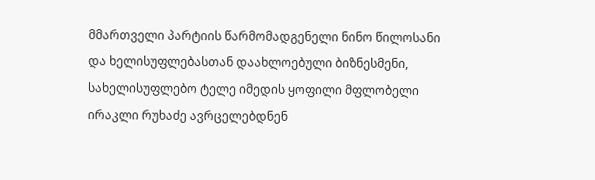მმართველი პარტიის წარმომადგენელი ნინო წილოსანი და ხელისუფლებასთან დაახლოებული ბიზნესმენი, სახელისუფლებო ტელე იმედის ყოფილი მფლობელი ირაკლი რუხაძე ავრცელებდნენ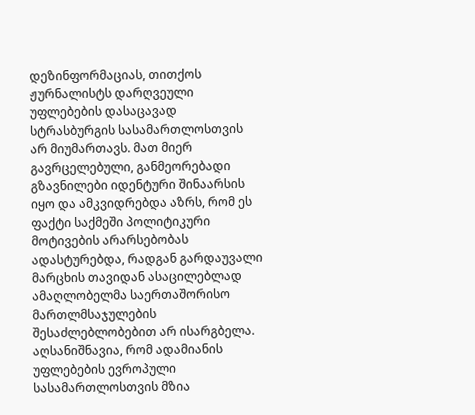დეზინფორმაციას, თითქოს ჟურნალისტს დარღვეული უფლებების დასაცავად სტრასბურგის სასამართლოსთვის არ მიუმართავს. მათ მიერ გავრცელებული, განმეორებადი გზავნილები იდენტური შინაარსის იყო და ამკვიდრებდა აზრს, რომ ეს ფაქტი საქმეში პოლიტიკური მოტივების არარსებობას ადასტურებდა, რადგან გარდაუვალი მარცხის თავიდან ასაცილებლად ამაღლობელმა საერთაშორისო მართლმსაჯულების შესაძლებლობებით არ ისარგბელა. აღსანიშნავია, რომ ადამიანის უფლებების ევროპული სასამართლოსთვის მზია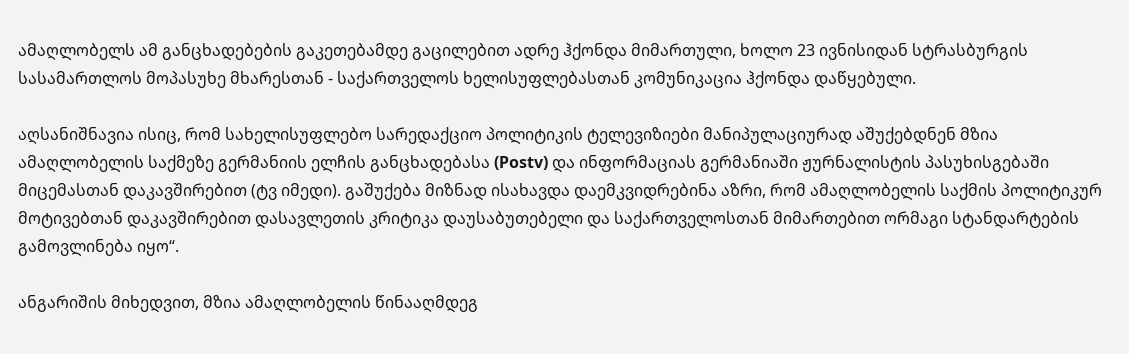ამაღლობელს ამ განცხადებების გაკეთებამდე გაცილებით ადრე ჰქონდა მიმართული, ხოლო 23 ივნისიდან სტრასბურგის სასამართლოს მოპასუხე მხარესთან - საქართველოს ხელისუფლებასთან კომუნიკაცია ჰქონდა დაწყებული.

აღსანიშნავია ისიც, რომ სახელისუფლებო სარედაქციო პოლიტიკის ტელევიზიები მანიპულაციურად აშუქებდნენ მზია ამაღლობელის საქმეზე გერმანიის ელჩის განცხადებასა (Postv) და ინფორმაციას გერმანიაში ჟურნალისტის პასუხისგებაში მიცემასთან დაკავშირებით (ტვ იმედი). გაშუქება მიზნად ისახავდა დაემკვიდრებინა აზრი, რომ ამაღლობელის საქმის პოლიტიკურ მოტივებთან დაკავშირებით დასავლეთის კრიტიკა დაუსაბუთებელი და საქართველოსთან მიმართებით ორმაგი სტანდარტების გამოვლინება იყო“.

ანგარიშის მიხედვით, მზია ამაღლობელის წინააღმდეგ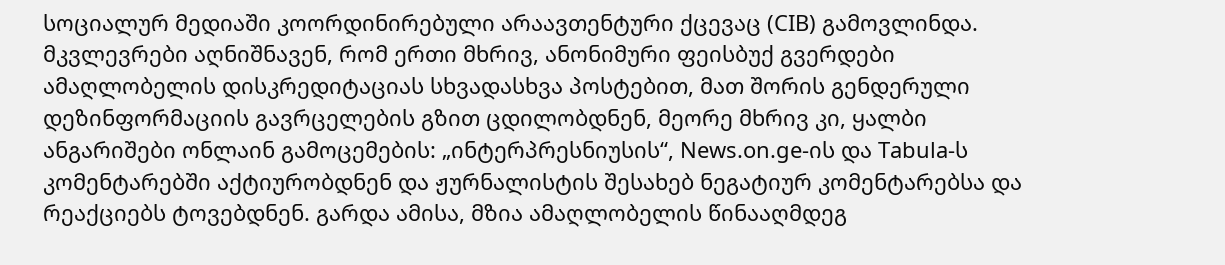სოციალურ მედიაში კოორდინირებული არაავთენტური ქცევაც (CIB) გამოვლინდა. მკვლევრები აღნიშნავენ, რომ ერთი მხრივ, ანონიმური ფეისბუქ გვერდები ამაღლობელის დისკრედიტაციას სხვადასხვა პოსტებით, მათ შორის გენდერული დეზინფორმაციის გავრცელების გზით ცდილობდნენ, მეორე მხრივ კი, ყალბი ანგარიშები ონლაინ გამოცემების: „ინტერპრესნიუსის“, News.on.ge-ის და Tabula-ს კომენტარებში აქტიურობდნენ და ჟურნალისტის შესახებ ნეგატიურ კომენტარებსა და რეაქციებს ტოვებდნენ. გარდა ამისა, მზია ამაღლობელის წინააღმდეგ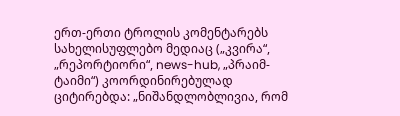ერთ-ერთი ტროლის კომენტარებს სახელისუფლებო მედიაც („კვირა“, „რეპორტიორი“, news-hub, „პრაიმ-ტაიმი“) კოორდინირებულად ციტირებდა: „ნიშანდლობლივია, რომ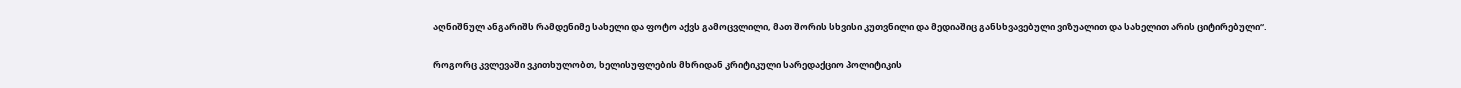აღნიშნულ ანგარიშს რამდენიმე სახელი და ფოტო აქვს გამოცვლილი, მათ შორის სხვისი კუთვნილი და მედიაშიც განსხვავებული ვიზუალით და სახელით არის ციტირებული“.

როგორც კვლევაში ვკითხულობთ, ხელისუფლების მხრიდან კრიტიკული სარედაქციო პოლიტიკის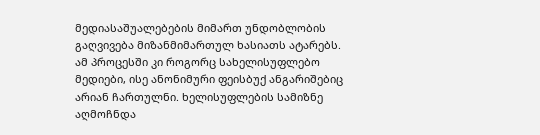მედიასაშუალებების მიმართ უნდობლობის გაღვივება მიზანმიმართულ ხასიათს ატარებს. ამ პროცესში კი როგორც სახელისუფლებო მედიები, ისე ანონიმური ფეისბუქ ანგარიშებიც არიან ჩართულნი. ხელისუფლების სამიზნე აღმოჩნდა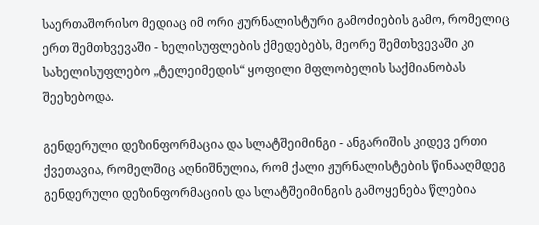საერთაშორისო მედიაც იმ ორი ჟურნალისტური გამოძიების გამო, რომელიც ერთ შემთხვევაში - ხელისუფლების ქმედებებს, მეორე შემთხვევაში კი სახელისუფლებო „ტელეიმედის“ ყოფილი მფლობელის საქმიანობას შეეხებოდა.

გენდერული დეზინფორმაცია და სლატშეიმინგი - ანგარიშის კიდევ ერთი ქვეთავია, რომელშიც აღნიშნულია, რომ ქალი ჟურნალისტების წინააღმდეგ გენდერული დეზინფორმაციის და სლატშეიმინგის გამოყენება წლებია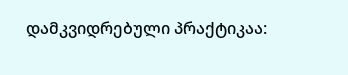დამკვიდრებული პრაქტიკაა: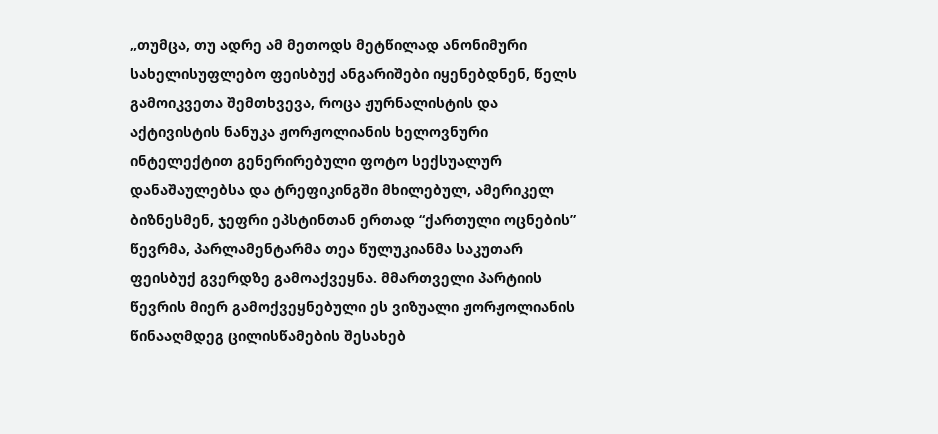„თუმცა, თუ ადრე ამ მეთოდს მეტწილად ანონიმური სახელისუფლებო ფეისბუქ ანგარიშები იყენებდნენ, წელს გამოიკვეთა შემთხვევა, როცა ჟურნალისტის და აქტივისტის ნანუკა ჟორჟოლიანის ხელოვნური ინტელექტით გენერირებული ფოტო სექსუალურ დანაშაულებსა და ტრეფიკინგში მხილებულ, ამერიკელ ბიზნესმენ, ჯეფრი ეპსტინთან ერთად “ქართული ოცნების” წევრმა, პარლამენტარმა თეა წულუკიანმა საკუთარ ფეისბუქ გვერდზე გამოაქვეყნა. მმართველი პარტიის წევრის მიერ გამოქვეყნებული ეს ვიზუალი ჟორჟოლიანის წინააღმდეგ ცილისწამების შესახებ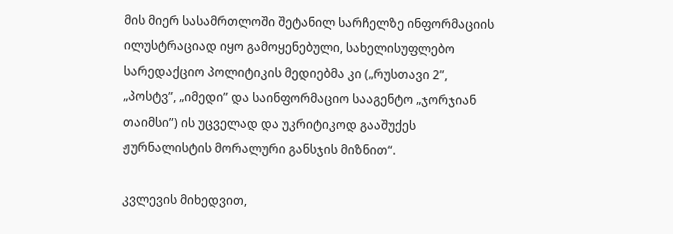მის მიერ სასამრთლოში შეტანილ სარჩელზე ინფორმაციის ილუსტრაციად იყო გამოყენებული, სახელისუფლებო სარედაქციო პოლიტიკის მედიებმა კი („რუსთავი 2”, „პოსტვ”, „იმედი” და საინფორმაციო სააგენტო „ჯორჯიან თაიმსი”) ის უცველად და უკრიტიკოდ გააშუქეს ჟურნალისტის მორალური განსჯის მიზნით“.

კვლევის მიხედვით,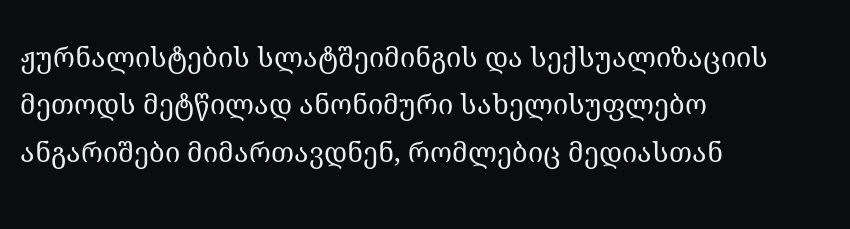ჟურნალისტების სლატშეიმინგის და სექსუალიზაციის მეთოდს მეტწილად ანონიმური სახელისუფლებო ანგარიშები მიმართავდნენ, რომლებიც მედიასთან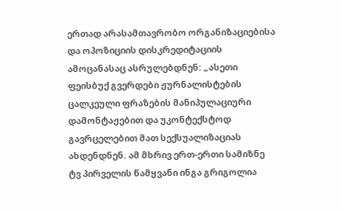ერთად არასამთავრობო ორგანიზაციებისა და ოპოზიციის დისკრედიტაციის ამოცანასაც ასრულებდნენ: „ასეთი ფეისბუქ გვერდები ჟურნალისტების ცალკეული ფრაზების მანიპულაციური დამონტაჟებით და უკონტექსტოდ გავრცელებით მათ სექსუალიზაციას ახდენდნენ. ამ მხრივ ერთ-ერთი სამიზნე ტვ პირველის წამყვანი ინგა გრიგოლია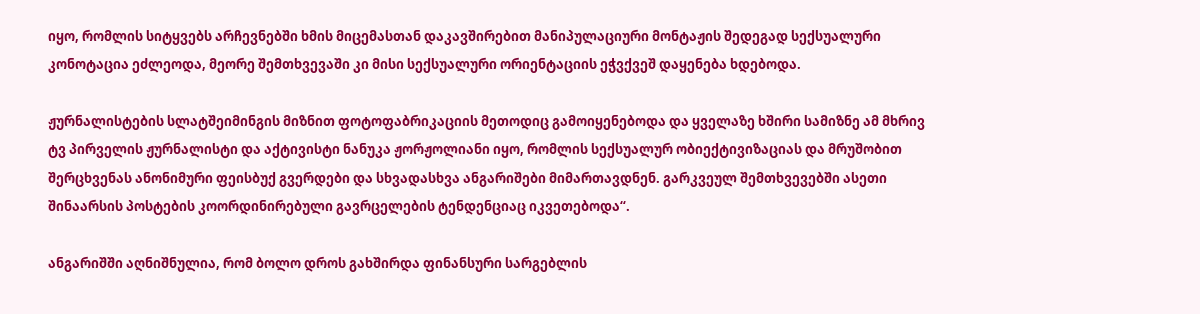იყო, რომლის სიტყვებს არჩევნებში ხმის მიცემასთან დაკავშირებით მანიპულაციური მონტაჟის შედეგად სექსუალური კონოტაცია ეძლეოდა, მეორე შემთხვევაში კი მისი სექსუალური ორიენტაციის ეჭვქვეშ დაყენება ხდებოდა.

ჟურნალისტების სლატშეიმინგის მიზნით ფოტოფაბრიკაციის მეთოდიც გამოიყენებოდა და ყველაზე ხშირი სამიზნე ამ მხრივ ტვ პირველის ჟურნალისტი და აქტივისტი ნანუკა ჟორჟოლიანი იყო, რომლის სექსუალურ ობიექტივიზაციას და მრუშობით შერცხვენას ანონიმური ფეისბუქ გვერდები და სხვადასხვა ანგარიშები მიმართავდნენ. გარკვეულ შემთხვევებში ასეთი შინაარსის პოსტების კოორდინირებული გავრცელების ტენდენციაც იკვეთებოდა“.

ანგარიშში აღნიშნულია, რომ ბოლო დროს გახშირდა ფინანსური სარგებლის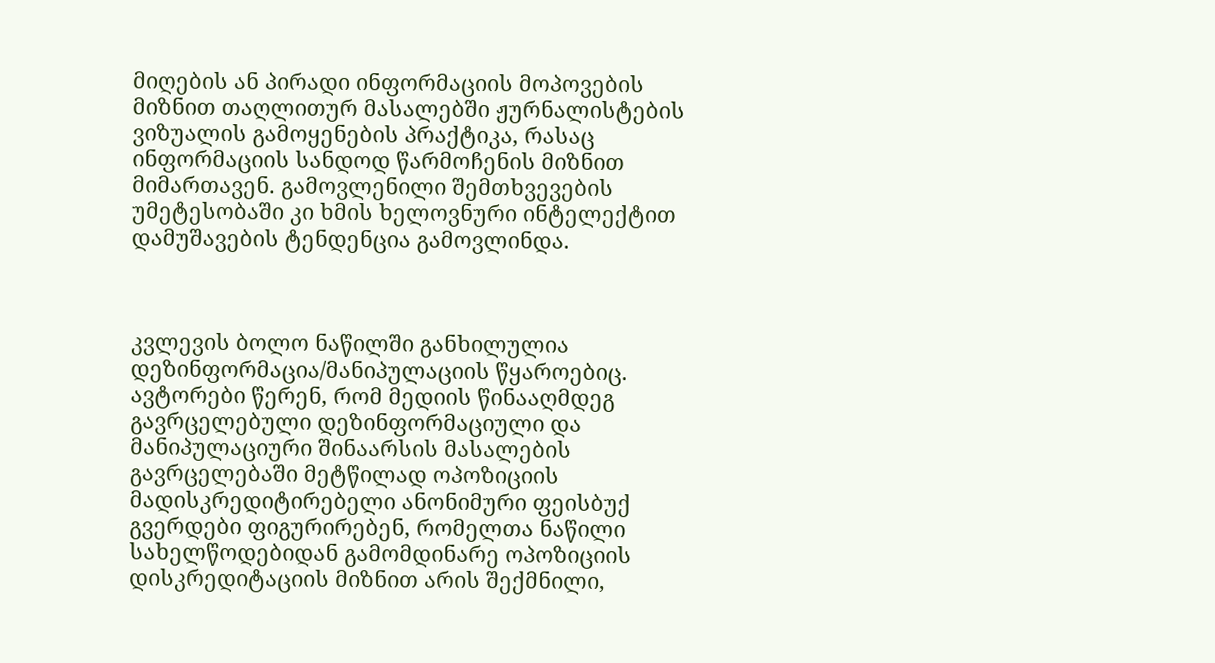მიღების ან პირადი ინფორმაციის მოპოვების მიზნით თაღლითურ მასალებში ჟურნალისტების ვიზუალის გამოყენების პრაქტიკა, რასაც ინფორმაციის სანდოდ წარმოჩენის მიზნით მიმართავენ. გამოვლენილი შემთხვევების უმეტესობაში კი ხმის ხელოვნური ინტელექტით დამუშავების ტენდენცია გამოვლინდა.



კვლევის ბოლო ნაწილში განხილულია დეზინფორმაცია/მანიპულაციის წყაროებიც. ავტორები წერენ, რომ მედიის წინააღმდეგ გავრცელებული დეზინფორმაციული და მანიპულაციური შინაარსის მასალების გავრცელებაში მეტწილად ოპოზიციის მადისკრედიტირებელი ანონიმური ფეისბუქ გვერდები ფიგურირებენ, რომელთა ნაწილი სახელწოდებიდან გამომდინარე ოპოზიციის დისკრედიტაციის მიზნით არის შექმნილი,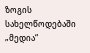ზოგის სახელწოდებაში „მედია“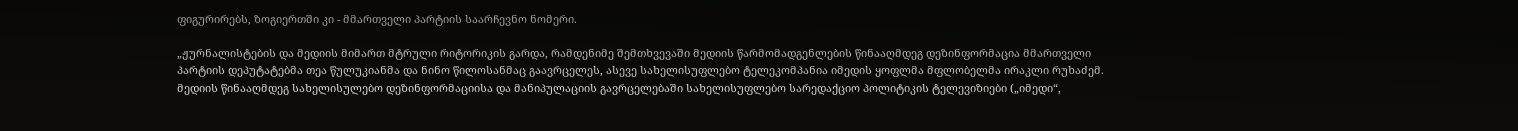ფიგურირებს, ზოგიერთში კი - მმართველი პარტიის საარჩევნო ნომერი.

„ჟურნალისტების და მედიის მიმართ მტრული რიტორიკის გარდა, რამდენიმე შემთხვევაში მედიის წარმომადგენლების წინააღმდეგ დეზინფორმაცია მმართველი პარტიის დეპუტატებმა თეა წულუკიანმა და ნინო წილოსანმაც გაავრცელეს, ასევე სახელისუფლებო ტელეკომპანია იმედის ყოფლმა მფლობელმა ირაკლი რუხაძემ. მედიის წინააღმდეგ სახელისულებო დეზინფორმაციისა და მანიპულაციის გავრცელებაში სახელისუფლებო სარედაქციო პოლიტიკის ტელევიზიები („იმედი“,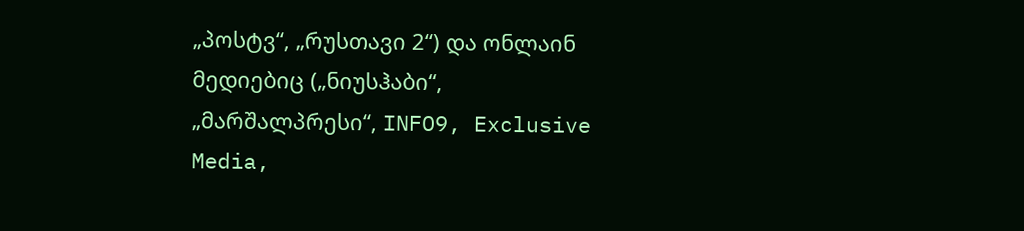„პოსტვ“, „რუსთავი 2“) და ონლაინ მედიებიც („ნიუსჰაბი“, „მარშალპრესი“, INFO9, Exclusive Media,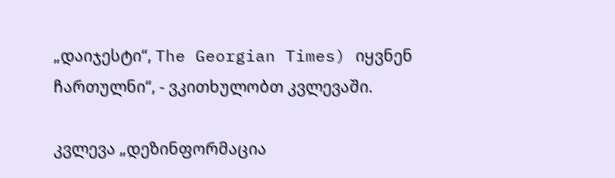„დაიჯესტი“, The Georgian Times) იყვნენ ჩართულნი“, - ვკითხულობთ კვლევაში.

კვლევა „დეზინფორმაცია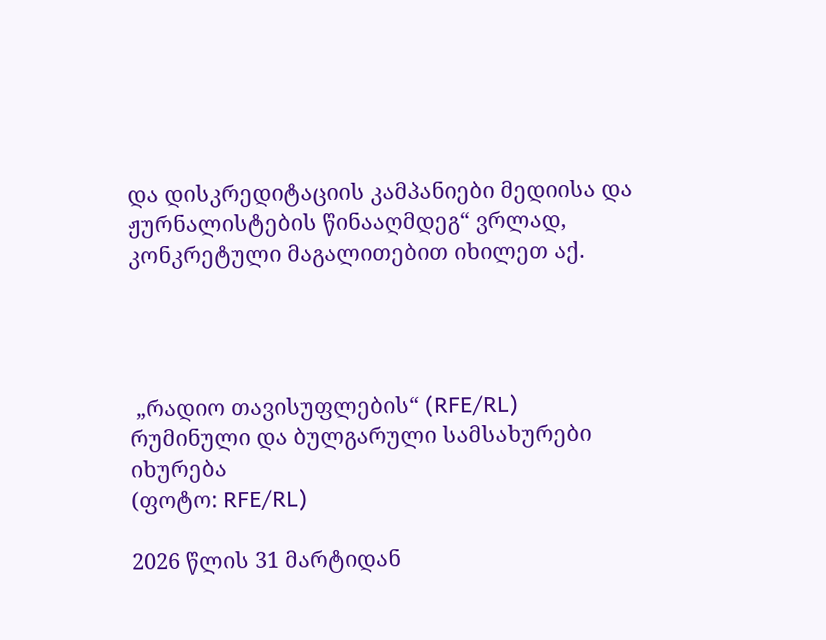და დისკრედიტაციის კამპანიები მედიისა და ჟურნალისტების წინააღმდეგ“ ვრლად, კონკრეტული მაგალითებით იხილეთ აქ.




 „რადიო თავისუფლების“ (RFE/RL) რუმინული და ბულგარული სამსახურები იხურება
(ფოტო: RFE/RL)

2026 წლის 31 მარტიდან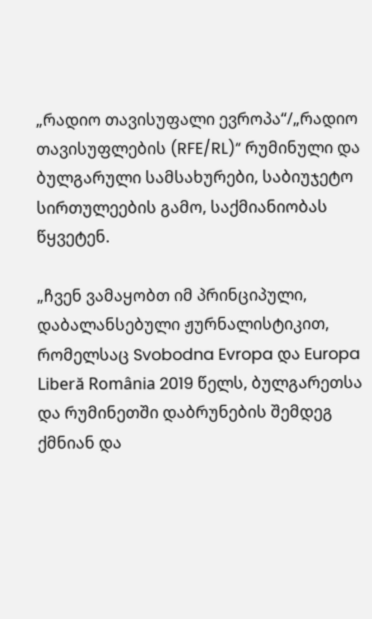„რადიო თავისუფალი ევროპა“/„რადიო თავისუფლების (RFE/RL)“ რუმინული და ბულგარული სამსახურები, საბიუჯეტო სირთულეების გამო, საქმიანიობას წყვეტენ.

„ჩვენ ვამაყობთ იმ პრინციპული, დაბალანსებული ჟურნალისტიკით, რომელსაც Svobodna Evropa და Europa Liberă România 2019 წელს, ბულგარეთსა და რუმინეთში დაბრუნების შემდეგ ქმნიან და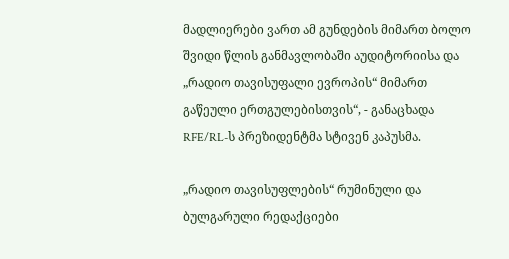მადლიერები ვართ ამ გუნდების მიმართ ბოლო შვიდი წლის განმავლობაში აუდიტორიისა და „რადიო თავისუფალი ევროპის“ მიმართ გაწეული ერთგულებისთვის“, - განაცხადა RFE/RL-ს პრეზიდენტმა სტივენ კაპუსმა.

„რადიო თავისუფლების“ რუმინული და ბულგარული რედაქციები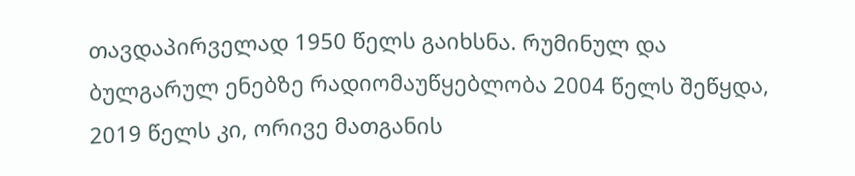თავდაპირველად 1950 წელს გაიხსნა. რუმინულ და ბულგარულ ენებზე რადიომაუწყებლობა 2004 წელს შეწყდა, 2019 წელს კი, ორივე მათგანის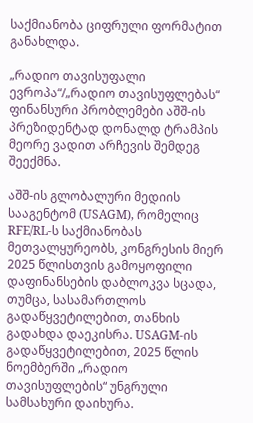საქმიანობა ციფრული ფორმატით განახლდა.

„რადიო თავისუფალი ევროპა“/„რადიო თავისუფლებას“ ფინანსური პრობლემები აშშ-ის პრეზიდენტად დონალდ ტრამპის მეორე ვადით არჩევის შემდეგ შეექმნა.

აშშ-ის გლობალური მედიის სააგენტომ (USAGM), რომელიც RFE/RL-ს საქმიანობას მეთვალყურეობს, კონგრესის მიერ 2025 წლისთვის გამოყოფილი დაფინანსების დაბლოკვა სცადა, თუმცა, სასამართლოს გადაწყვეტილებით, თანხის გადახდა დაეკისრა. USAGM-ის გადაწყვეტილებით, 2025 წლის ნოემბერში „რადიო თავისუფლების“ უნგრული სამსახური დაიხურა.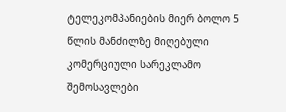ტელეკომპანიების მიერ ბოლო 5 წლის მანძილზე მიღებული კომერციული სარეკლამო შემოსავლები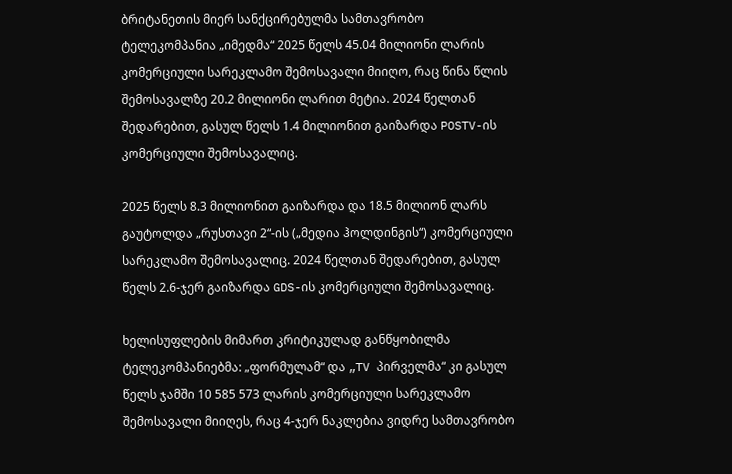ბრიტანეთის მიერ სანქცირებულმა სამთავრობო ტელეკომპანია „იმედმა“ 2025 წელს 45.04 მილიონი ლარის კომერციული სარეკლამო შემოსავალი მიიღო, რაც წინა წლის შემოსავალზე 20.2 მილიონი ლარით მეტია. 2024 წელთან შედარებით, გასულ წელს 1.4 მილიონით გაიზარდა POSTV-ის კომერციული შემოსავალიც.

2025 წელს 8.3 მილიონით გაიზარდა და 18.5 მილიონ ლარს გაუტოლდა „რუსთავი 2“-ის („მედია ჰოლდინგის“) კომერციული სარეკლამო შემოსავალიც. 2024 წელთან შედარებით, გასულ წელს 2.6-ჯერ გაიზარდა GDS-ის კომერციული შემოსავალიც.

ხელისუფლების მიმართ კრიტიკულად განწყობილმა ტელეკომპანიებმა: „ფორმულამ“ და „TV პირველმა“ კი გასულ წელს ჯამში 10 585 573 ლარის კომერციული სარეკლამო შემოსავალი მიიღეს, რაც 4-ჯერ ნაკლებია ვიდრე სამთავრობო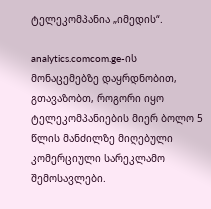ტელეკომპანია „იმედის“.

analytics.comcom.ge-ის მონაცემებზე დაყრდნობით, გთავაზობთ, როგორი იყო ტელეკომპანიების მიერ ბოლო 5 წლის მანძილზე მიღებული კომერციული სარეკლამო შემოსავლები.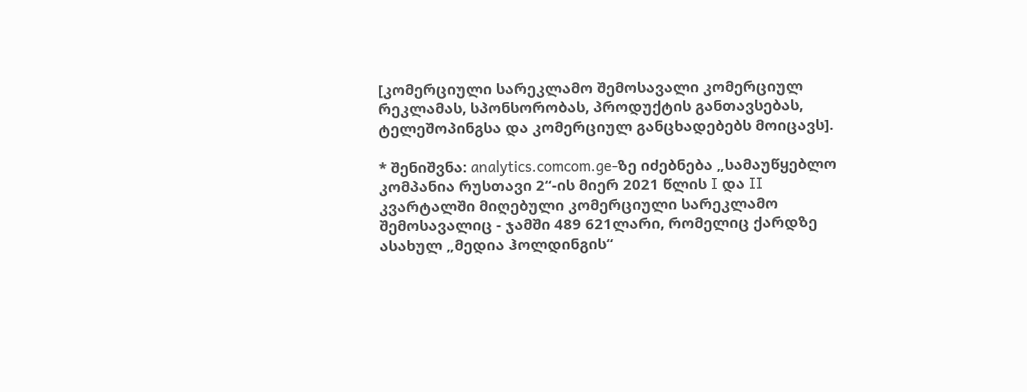[კომერციული სარეკლამო შემოსავალი კომერციულ რეკლამას, სპონსორობას, პროდუქტის განთავსებას, ტელეშოპინგსა და კომერციულ განცხადებებს მოიცავს].

* შენიშვნა: analytics.comcom.ge-ზე იძებნება „სამაუწყებლო კომპანია რუსთავი 2“-ის მიერ 2021 წლის I და II კვარტალში მიღებული კომერციული სარეკლამო შემოსავალიც - ჯამში 489 621ლარი, რომელიც ქარდზე ასახულ „მედია ჰოლდინგის“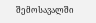შემოსავალში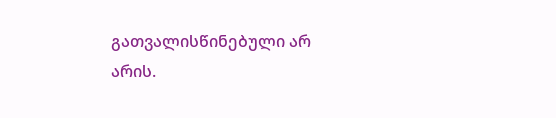გათვალისწინებული არ არის.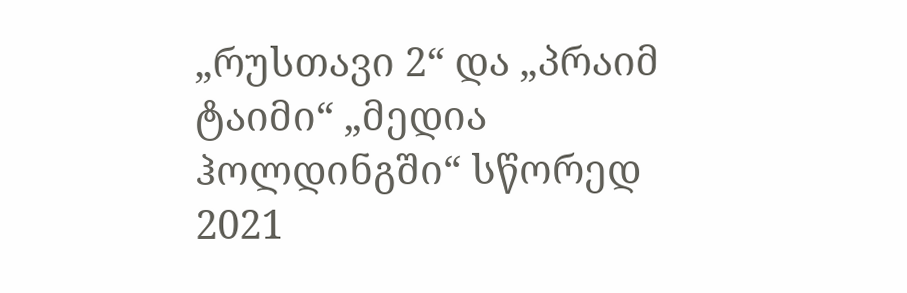„რუსთავი 2“ და „პრაიმ ტაიმი“ „მედია ჰოლდინგში“ სწორედ 2021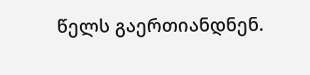წელს გაერთიანდნენ.